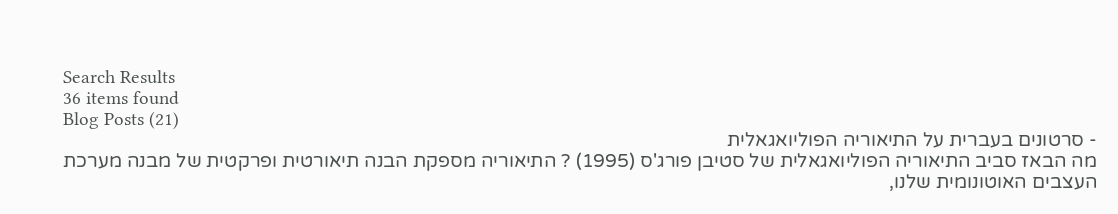Search Results
36 items found
Blog Posts (21)
- סרטונים בעברית על התיאוריה הפוליואגאלית
מה הבאז סביב התיאוריה הפוליואגאלית של סטיבן פורג'ס (1995) ? התיאוריה מספקת הבנה תיאורטית ופרקטית של מבנה מערכת העצבים האוטונומית שלנו,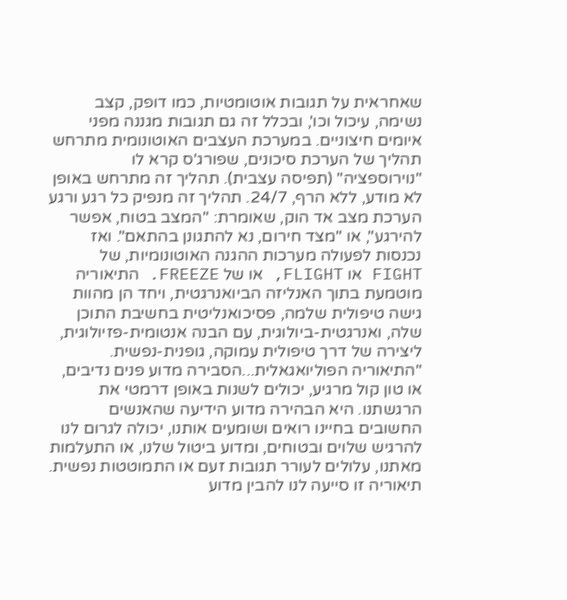שאחראית על תגובות אוטומטיות, כמו דופק, קצב נשימה, עיכול וכו', ובכלל זה גם תגובות מגננה מפני איומים חיצוניים. במערכת העצבים האוטונומית מתרחש תהליך של הערכת סיכונים, שפורג'ס קרא לו "נוירוספציה" (תפיסה עצבית). תהליך זה מתרחש באופן לא מודע, ללא הרף, 24/7. תהליך זה מנפיק כל רגע ורגע הערכת מצב אד הוק, שאומרת: "המצב בטוח, אפשר להירגע", או "מצד חירום, נא להתגונן בהתאם". ואז נכנסות לפעולה מערכות ההגנה האוטונומיות, של FIGHT או FLIGHT, או של FREEZE. התיאוריה מוטמעת בתוך האנליזה הביואנרגטית, ויחד הן מהוות גישה טיפולית שלמה, פסיכואנליטית בחשיבת התוכן שלה, ואנרגטית-ביולוגית, עם הבנה אנטומית-פזיולוגית, ליצירה של דרך טיפולית עמוקה, גופנית-נפשית. "התיאוריה הפוליואגאלית...הסבירה מדוע פנים נדיבים, או טון קול מרגיע, יכולים לשנות באופן דרמטי את הרגשתנו. היא הבהירה מדוע הידיעה שהאנשים החשובים בחיינו רואים ושומעים אותנו, יכולה לגרום לנו להרגיש שלוים ובטוחים, ומדוע ביטול שלנו, או התעלמות מאתנו, עלולים לעורר תגובות זעם או התמוטטות נפשית. תיאוריה זו סייעה לנו להבין מדוע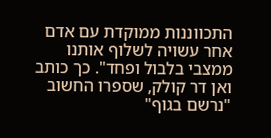התכווננות ממוקדת עם אדם אחר עשויה לשלוף אותנו ממצבי בלבול ופחד". כך כותב ואן דר קולק, שספרו החשוב "נרשם בגוף"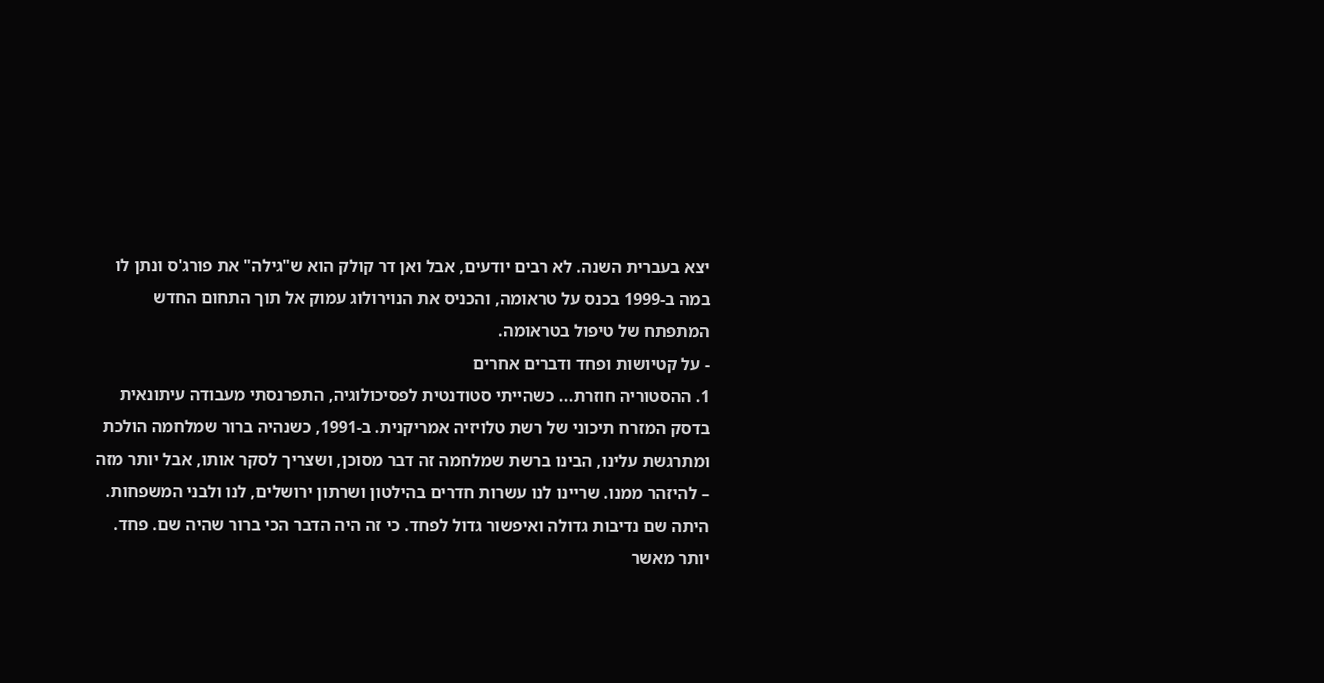יצא בעברית השנה. לא רבים יודעים, אבל ואן דר קולק הוא ש"גילה" את פורג'ס ונתן לו במה ב-1999 בכנס על טראומה, והכניס את הנוירולוג עמוק אל תוך התחום החדש המתפתח של טיפול בטראומה.
- על קטיושות ופחד ודברים אחרים
1. ההסטוריה חוזרת... כשהייתי סטודנטית לפסיכולוגיה, התפרנסתי מעבודה עיתונאית בדסק המזרח תיכוני של רשת טלויזיה אמריקנית. ב-1991, כשנהיה ברור שמלחמה הולכת ומתרגשת עלינו, הבינו ברשת שמלחמה זה דבר מסוכן, ושצריך לסקר אותו, אבל יותר מזה – להיזהר ממנו. שריינו לנו עשרות חדרים בהילטון ושרתון ירושלים, לנו ולבני המשפחות. היתה שם נדיבות גדולה ואיפשור גדול לפחד. כי זה היה הדבר הכי ברור שהיה שם. פחד. יותר מאשר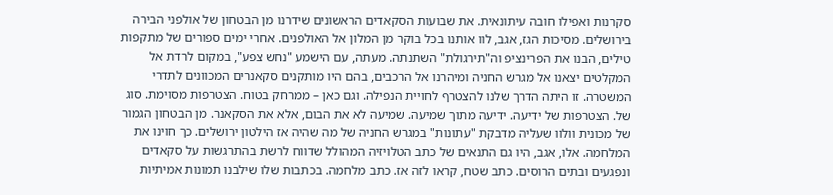סקרנות ואפילו חובה עיתונאית. את שבועות הסקאדים הראשונים שידרנו מן הבטחון של אולפני הבירה בירושלים. מסיכות הגז, אגב, לוו אותנו בכל בוקר מן המלון אל האולפנים. אחרי ימים ספורים של מתקפות טילים, הבנו את הפרינציפ וה"תירגולת" השתנתה. מעתה, עם הישמע "נחש צפע", במקום לרדת אל המקלטים יצאנו אל מגרש החניה ומיהרנו אל הרכבים, בהם היו מותקנים סקאנרים המכוונים לתדרי המשטרה. זו היתה הדרך שלנו להצטרף לחויית הנפילה. וגם כאן – ממרחק בטוח. הצטרפות מסוימת. סוג של. הצטרפות של ידיעה. ידיעה מתוך שמיעה. שמיעה לא את הבום, אלא את הסקאנר. מן הבטחון הגמור של מכונית וולוו שעליה מדבקת "עתונות" במגרש החניה של מה שהיה אז הילטון ירושלים. כך חוינו את המלחמה. אלו, אגב, היו גם התנאים של כתב הטלויזיה המהולל שדווח לרשת בהתרגשות על סקאדים ונפגעים ובתים הרוסים. כתב שטח, קראו לזה אז. כתב מלחמה. בכתבות שלו שילבנו תמונות אמיתיות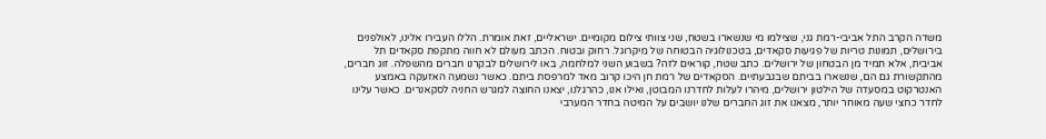משדה הקרב התל אביבי-רמת גני, שצילמו מי שנשארו בשטח, שני צוותי צילום מקומיים. ישראליים, זאת אומרת. הללו העבירו אלינו, לאולפנים בירושלים, תמונות טריות של פגיעות סקאדים, בטכנולוגיה הבטוחה של מיקרוגל. רחוק ובטוח. הכתב מעולם לא חווה מתקפת סקאדים תל אביבית, אלא תמיד מן הבטחון של ירושלים. כתב שטח, קוראים לזה? בשבוע השני למלחמה, באו לירושלים לבקרנו חברים מהשפלה. זוג חברים, מהתקשורת גם הם, שנשארו בביתם שבגבעתיים. הסקאדים של רמת חן היכו קרוב מאד למרפסת ביתם. כאשר נשמעה האזעקה באמצע האנטרקוט במסעדה של הילטון ירושלים, מיהרו לעלות לחדרנו המבוטן, ואילו אנו, כהרגלנו, יצאנו החוצה למגרש החניה לסקאנרים. כאשר עלינו לחדר כחצי שעה מאוחר יותר, מצאנו את זוג החברים שלנו יושבים על המיטה בחדר המערבי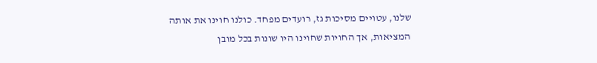שלנו, עטויים מסיכות גז, רועדים מפחד. כולנו חוינו את אותה המציאות, אך החויות שחוינו היו שונות בכל מובן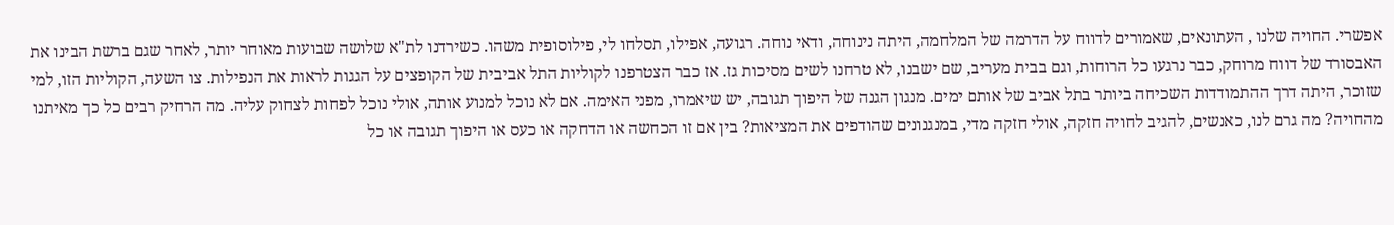אפשרי. החויה שלנו , העתונאים, שאמורים לדווח על הדרמה של המלחמה, היתה נינוחה, ודאי נוחה. רגועה, אפילו, תסלחו לי, פילוסופית משהו. כשירדנו לת"א שלושה שבועות מאוחר יותר, לאחר שגם ברשת הבינו את האבסורד של דווח מרוחק, כבר נרגעו כל הרוחות, וגם בבית מעריב, שם ישבנו, לא טרחנו לשים מסיכות גז. אז כבר הצטרפנו לקוליות התל אביבית של הקופצים על הגגות לראות את הנפילות. צו השעה, הקוליות הזו, למי שזוכר, היתה דרך ההתמודדות השכיחה ביותר בתל אביב של אותם ימים. מנגון הגנה של היפוך תגובה, יש שיאמרו, מפני האימה. אם לא נוכל למנוע אותה, אולי נוכל לפחות לצחוק עליה. מה הרחיק רבים כל כך מאיתנו מהחויה? מה גרם לנו, כאנשים, להגיב לחויה חזקה, אולי חזקה מדי, במנגנונים שהודפים את המציאות? בין אם זו הכחשה או הדחקה או כעס או היפוך תגובה או כל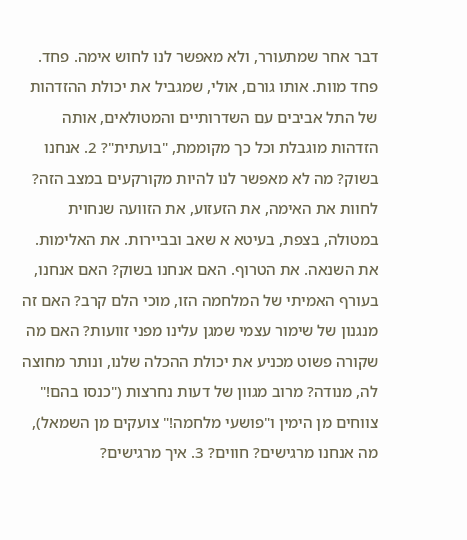דבר אחר שמתעורר, ולא מאפשר לנו לחוש אימה. פחד. פחד מוות. אותו גורם, אולי, שמגביל את יכולת ההזדהות של התל אביבים עם השדרותיים והמטולאים, אותה הזדהות מוגבלת וכל כך מקוממת, "בועתית"? 2. אנחנו בשוק? מה לא מאפשר לנו להיות מקורקעים במצב הזה? לחוות את האימה, את הזעזוע, את הזוועה שנחוית במטולה, בצפת, בעיטא א שאב ובביירות. את האלימות. את השנאה. את הטרוף. האם אנחנו בשוק? האם אנחנו, בעורף האמיתי של המלחמה הזו, מוכי הלם קרב? האם זה מנגנון של שימור עצמי שמגן עלינו מפני זוועות? האם מה שקורה פשוט מכניע את יכולת ההכלה שלנו, ונותר מחוצה לה, מנודה? מרוב מגוון של דעות נחרצות ("כנסו בהם!" צווחים מן הימין ו"פושעי מלחמה!" צועקים מן השמאל), מה אנחנו מרגישים? חווים? 3. איך מרגישים?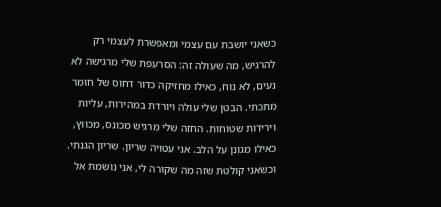כשאני יושבת עם עצמי ומאפשרת לעצמי רק להרגיש, מה שעולה זה: הסרעפת שלי מרגישה לא נעים, לא נוח, כאילו מחזיקה כדור דחוס של חומר מתכתי. הבטן שלי עולה ויורדת במהירות, עליות וירידות שטוחות. החזה שלי מרגיש מכונס, מכווץ, כאילו מגונן על הלב. אני עטויה שריון. שריון הגנתי. וכשאני קולטת שזה מה שקורה לי, אני נושמת אל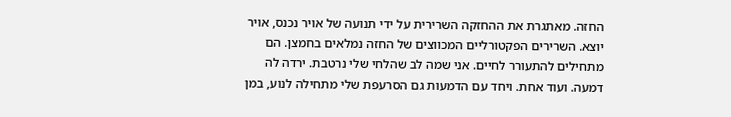החזה. מאתגרת את ההחזקה השרירית על ידי תנועה של אויר נכנס, אויר יוצא. השרירים הפקטורליים המכווצים של החזה נמלאים בחמצן. הם מתחילים להתעורר לחיים. אני שמה לב שהלחי שלי נרטבת. ירדה לה דמעה. ועוד אחת. ויחד עם הדמעות גם הסרעפת שלי מתחילה לנוע, במן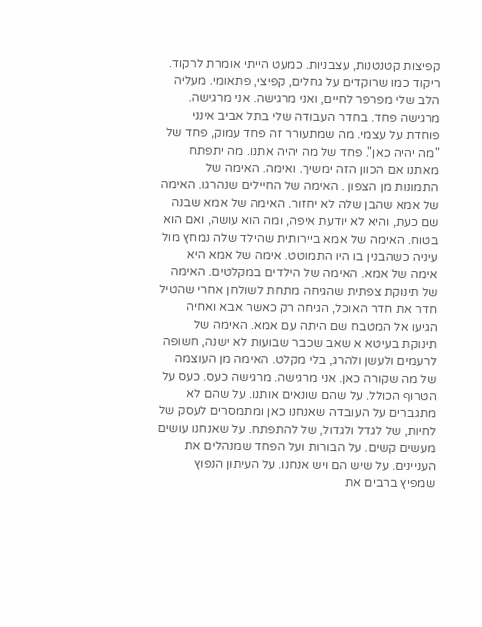קפיצות קטנטנות, עצבניות. כמעט הייתי אומרת לרקוד. ריקוד כמו שרוקדים על גחלים, קפיצי, פתאומי. מעליה הלב שלי מפרפר לחיים, ואני מרגישה. אני מרגישה. מרגישה פחד. בחדר העבודה שלי בתל אביב אינני פוחדת על עצמי. מה שמתעורר זה פחד עמוק, פחד של "מה יהיה כאן". פחד של מה יהיה אתנו. מה יתפתח מאתנו אם הכוון הזה ימשיך. ואימה. האימה של התמונות מן הצפון . האימה של החיילים שנהרגו. האימה של אמא שהבן שלה לא יחזור. האימה של אמא שבנה שם כעת, והיא לא יודעת איפה, ומה הוא עושה, ואם הוא בטוח. האימה של אמא ביירותית שהילד שלה נמחץ מול עיניה כשהבנין בו היו התמוטט. אימה של אמא היא אימה של אמא. האימה של הילדים במקלטים. האימה של תינוקת צפתית שהגיחה מתחת לשולחן אחרי שהטיל חדר את חדר האוכל, הגיחה רק כאשר אבא ואחיה הגיעו אל המטבח שם היתה עם אמא. האימה של תינוקת בעיטא א שאב שכבר שבועות לא ישנה, חשופה לרעמים ולעשן ולהרג, בלי מקלט. האימה מן העוצמה של מה שקורה כאן. אני מרגישה. מרגישה כעס. כעס על הטרוף הכולל. על שהם שונאים אותנו. על שהם לא מתגברים על העובדה שאנחנו כאן ומתמסרים לעסק של לחיות, של לגדל ולגדול, של להתפתח. על שאנחנו עושים מעשים קשים. על הבורות ועל הפחד שמנהלים את העניינים. על שיש הם ויש אנחנו. על העיתון הנפוץ שמפיץ ברבים את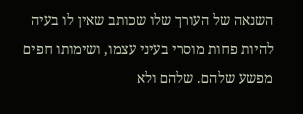השנאה של העורך שלו שכותב שאין לו בעיה להיות פחות מוסרי בעיני עצמו, ושימותו חפים מפשע שלהם. שלהם ולא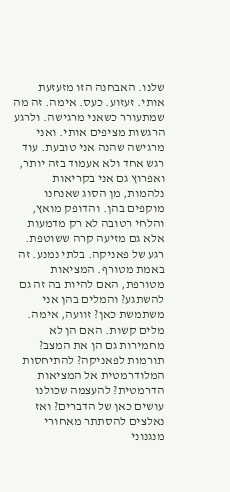שלנו. האבחנה הזו מזעזעת אותי. זעזוע. כעס. אימה. זה מה שמתעורר כשאני מרגישה. ולרגע הרגשות מציפים אותי. ואני מרגישה שהנה אני טובעת. עוד רגש אחד ולא אעמוד בזה יותר, ואפרוץ גם אני בקריאות נלהמות, מן הסוג שאנחנו מוקפים בהן. והדופק מואץ, והלחי רטובה לא רק מדמעות אלא גם מזיעה קרה ששוטפת. רגע של פאניקה. בלתי נמנע. זה באמת מטורף. המציאות מטורפת, האם להיות בה זה גם להשתגע? והמלים בהן אני משתמשת כאן? זוועה, אימה. מלים קשות. האם הן לא מחמירות גם הן את המצב? תורמות לפאניקה? להתיחסות המלודרמטית אל המציאות הדרמטית? להעצמה שכולנו עושים כאן של הדברים? ואז נאלצים להסתתר מאחורי מנגנוני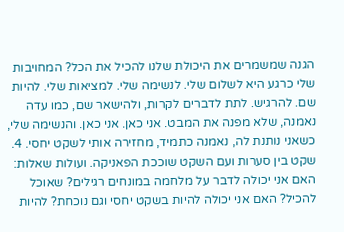הגנה שמשמרים את היכולת שלנו להכיל את הכל? המחויבות שלי כרגע היא לשלום שלי. לנשימה שלי. למציאות שלי. להיות שם. להרגיש. לתת לדברים לקרות, ולהישאר שם, כמו עדה נאמנה, שלא מפנה את המבט. אני כאן. אני כאן. והנשימה שלי, כשאני נותנת לה, נאמנה כתמיד, מחזירה אותי לשקט יחסי. 4. שקט בין סערות ועם השקט שוככת הפאניקה. ועולות שאלות: האם אני יכולה לדבר על מלחמה במונחים רגילים? שאוכל להכיל? האם אני יכולה להיות בשקט יחסי וגם נוכחת? להיות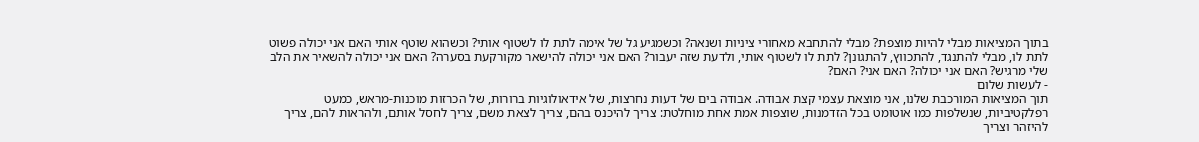בתוך המציאות מבלי להיות מוצפת? מבלי להתחבא מאחורי ציניות ושנאה? וכשמגיע גל של אימה לתת לו לשטוף אותי? וכשהוא שוטף אותי האם אני יכולה פשוט לתת לו, מבלי להתנגד, להתכווץ, להתגונן? לתת לו לשטוף אותי, ולדעת שזה יעבור? האם אני יכולה להישאר מקורקעת בסערה? האם אני יכולה להשאיר את הלב שלי מרגיש? האם אני יכולה? האם אני? האם?
- לעשות שלום
תוך המציאות המורכבת שלנו, אני מוצאת עצמי קצת אבודה. אבודה בים של דעות נחרצות, של אידאולוגיות ברורות, של הכרזות מוכנות-מראש, כמעט רפלקטיביות, שנשלפות כמו אוטומט בכל הזדמנות, שוצפות אמת אחת מוחלטת: צריך להיכנס בהם, צריך לצאת משם, צריך לחסל אותם, ולהראות להם, צריך להיזהר וצריך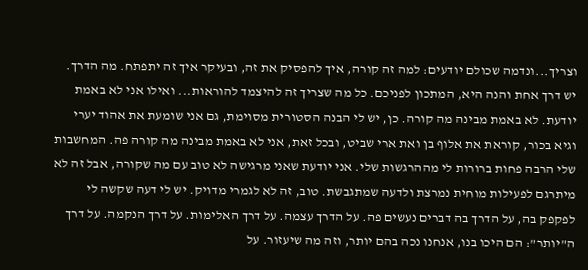וצריך...ונדמה שכולם יודעים: למה זה קורה, איך להפסיק את זה, ובעיקר איך זה יתפתח. מה הדרך. יש דרך אחת והנה היא, המתכון לפניכם. כל מה שצריך זה להיצמד להוראות... ואילו אני לא באמת יודעת. לא באמת מבינה מה קורה. כן, יש לי הבנה הסטורית מסוימת, גם אני שומעת את אהוד יערי וגיא בכור, קוראת את אלוף בן ואת ארי שביט, ובכל זאת, אני לא באמת מבינה מה קורה פה. המחשבות שלי הרבה פחות ברורות לי מההרגשות שלי. אני יודעת שאני מרגישה לא טוב עם מה שקורה, אבל זה לא מיתרגם לפעילות מוחית נמרצת ולדעה שמתגבשת. טוב, זה לא לגמרי מדויק. יש לי דעה שקשה לי לפקפק בה, על הדרך בה דברים נעשים פה. על הדרך עצמה. על דרך האלימות. על דרך הנקמה. על דרך ה"יותר": הם היכו בנו, אנחנו נכה בהם יותר, וזה מה שיעזור. על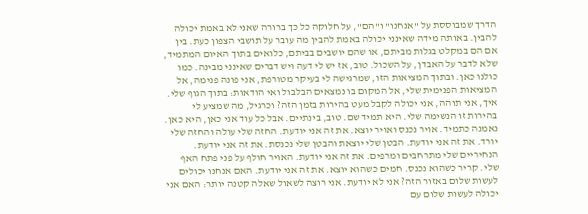הדרך שמבוססת על "אנחנו" ו"הם", על חלוקה כל כך ברורה שאני לא באמת יכולה להבין. באותה מידה שאינני יכולה באמת להבין מה עובר על תושבי הצפון כעת. בין אם הם במקלט בגלות מביתם, או שהם יושבים בביתם, כלואים בתוך האיום המתמיד, שלא לדבר על האבדן, על השכול. טוב, אז יש לי דעה ויש דברים שאינני מבינה. כמו כולנו כאן. ובתוך המציאות הזו, שמרגישה לי בעיקר מטורפת, אני פונה פנימה, אל המציאות הפנימית שלי, אל המקום בו נמצאים הבלבול ואי הודאות: בתוך הגוף שלי. איך, אני תוהה, אני יכולה לקבל מעט בהירות בזמן הזה? וכרגיל, מה שמציע לי בהירות זו הנשימה שלי. היא תמיד שם. טוב, בינתיים. אבל כל עוד אני כאן, היא כאן. נאמנה כתמיד. אויר נכנס ואויר יוצא. את זה אני יודעת. החזה שלי עולה והחזה שלי יורד. את זה אני יודעת. הבטן שלי יוצאת והבטן שלי נכנסת. את זה אני יודעת. הנחיריים שלי מתרחבים ומרפים. את זה אני יודעת. האויר חולף על פני פתח האף שלי. קריר כשהוא נכנס. חמים כשהוא יוצא. את זה אני יודעת. האם אנחנו יכולים לעשות שלום באזור הזה? אני לא יודעת. אני רוצה לשאול שאלה קטנה יותר: האם אני יכולה לעשות שלום עם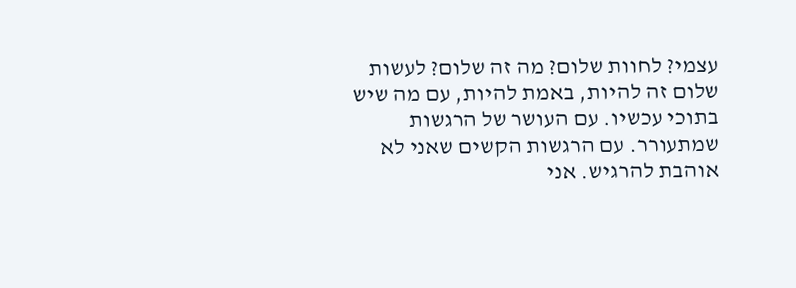עצמי? לחוות שלום? מה זה שלום? לעשות שלום זה להיות, באמת להיות, עם מה שיש בתוכי עכשיו. עם העושר של הרגשות שמתעורר. עם הרגשות הקשים שאני לא אוהבת להרגיש. אני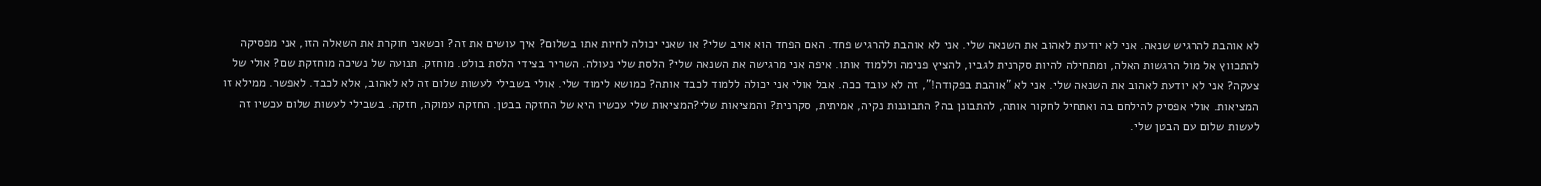לא אוהבת להרגיש שנאה. אני לא יודעת לאהוב את השנאה שלי. אני לא אוהבת להרגיש פחד. האם הפחד הוא אויב שלי? או שאני יכולה לחיות אתו בשלום? איך עושים את זה? וכשאני חוקרת את השאלה הזו, אני מפסיקה להתכווץ אל מול הרגשות האלה, ומתחילה להיות סקרנית לגביו, להציץ פנימה וללמוד אותו. איפה אני מרגישה את השנאה שלי? הלסת שלי נעולה. השריר בצידי הלסת בולט. מוחזק. תנועה של נשיכה מוחזקת שם? אולי של צעקה? אני לא יודעת לאהוב את השנאה שלי. אני לא "אוהבת בפקודה!", זה לא עובד ככה. אבל אולי אני יכולה ללמוד לכבד אותה? כמושא לימוד שלי. אולי בשבילי לעשות שלום זה לא לאהוב, אלא לכבד. לאפשר. ממילא זו המציאות. אולי אפסיק להילחם בה ואתחיל לחקור אותה, להתבונן בה? התבוננות נקיה, אמיתית, סקרנית? והמציאות שלי?המציאות שלי עכשיו היא של החזקה בבטן. החזקה עמוקה, חזקה. בשבילי לעשות שלום עכשיו זה לעשות שלום עם הבטן שלי.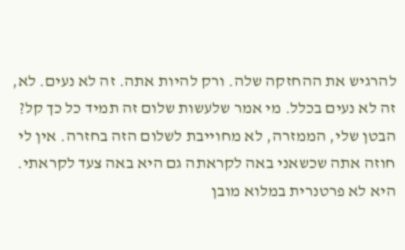להרגיש את ההחזקה שלה. ורק להיות אתה. זה לא נעים. לא, זה לא נעים בכלל. מי אמר שלעשות שלום זה תמיד כל כך קל? הבטן שלי, הממזרה, לא מחוייבת לשלום הזה בחזרה. אין לי חוזה אתה שכשאני באה לקראתה גם היא באה צעד לקראתי. היא לא פרטנרית במלוא מובן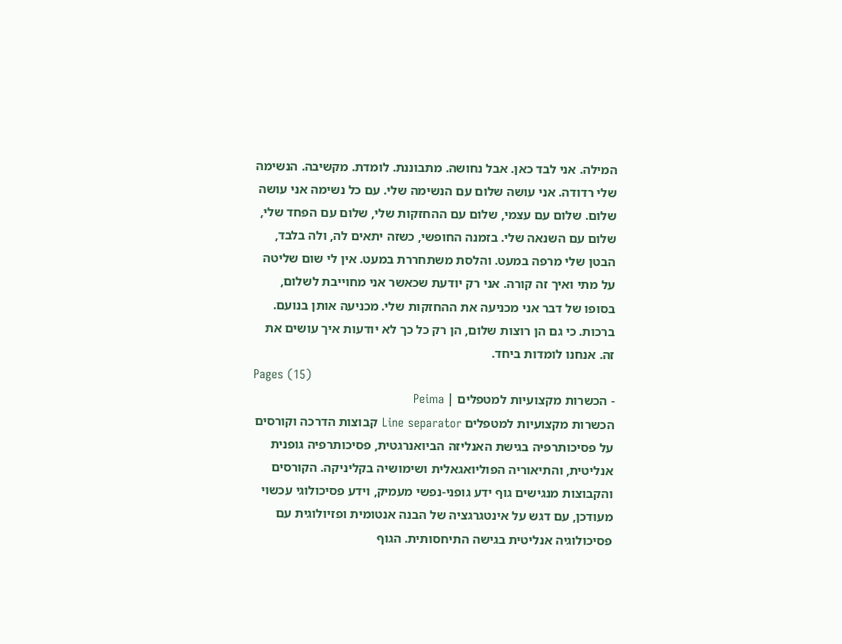המילה. אני לבד כאן. אבל נחושה. מתבוננת. לומדת. מקשיבה. הנשימה שלי רדודה. אני עושה שלום עם הנשימה שלי. עם כל נשימה אני עושה שלום. שלום עם עצמי, שלום עם ההחזקות שלי, שלום עם הפחד שלי, שלום עם השנאה שלי. בזמנה החופשי, כשזה יתאים לה, ולה בלבד, הבטן שלי מרפה במעט. והלסת משתחררת במעט. אין לי שום שליטה על מתי ואיך זה קורה. אני רק יודעת שכאשר אני מחוייבת לשלום, בסופו של דבר אני מכניעה את ההחזקות שלי. מכניעה אותן בנועם. ברכות. כי גם הן רוצות שלום, הן רק כל כך לא יודעות איך עושים את זה. אנחנו לומדות ביחד.
Pages (15)
- הכשרות מקצועיות למטפלים | Peima
הכשרות מקצועיות למטפלים Line separator קבוצות הדרכה וקורסים על פסיכותרפיה בגישת האנליזה הביואנרגטית, פסיכותרפיה גופנית אנליטית, והתיאוריה הפוליואגאלית ושימושיה בקליניקה. הקורסים והקבוצות מנגישים גוף ידע גופני-נפשי מעמיק, וידע פסיכולוגי עכשוי מעודכן, עם דגש על אינטגרגציה של הבנה אנטומית ופזיולוגית עם פסיכולוגיה אנליטית בגישה התיחסותית. הגוף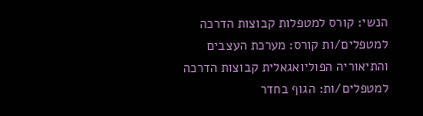הנשי: קורס למטפלות קבוצות הדרכה למטפלים/ות קורס: מערכת העצבים והתיאוריה הפוליואגאלית קבוצות הדרכה למטפלים/ות: הגוף בחדר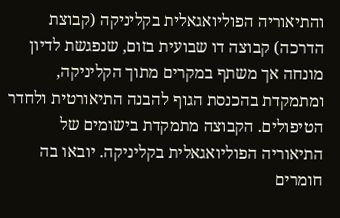והתיאוריה הפוליואגאלית בקליניקה (קבוצת הדרכה) קבוצה דו שבועית בזום, שנפגשת לדיון מונחה אך משתף במקרים מתוך הקליניקה, ומתמקדת בהכנסת הגוף להבנה התיאורטית ולחדר הטיפולים. הקבוצה מתמקדת בישומים של התיאוריה הפוליואגאלית בקליניקה. יובאו בה חומרים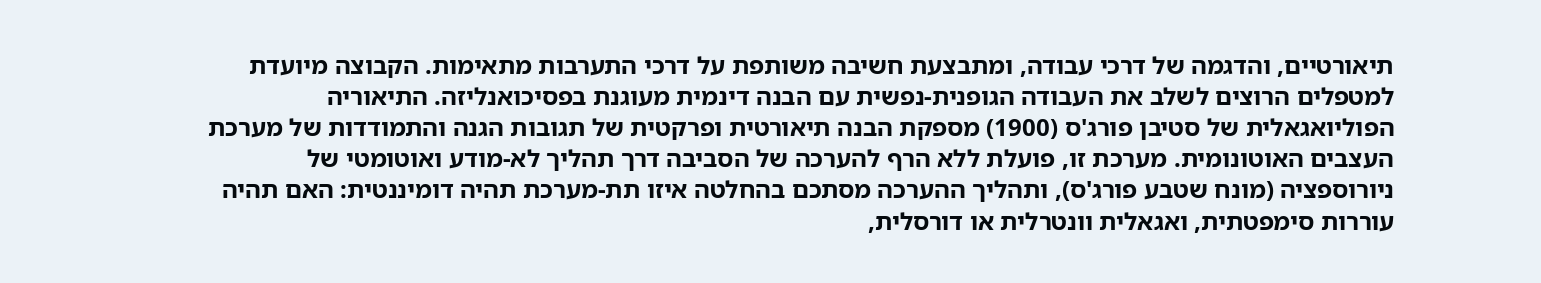תיאורטיים, והדגמה של דרכי עבודה, ומתבצעת חשיבה משותפת על דרכי התערבות מתאימות. הקבוצה מיועדת למטפלים הרוצים לשלב את העבודה הגופנית-נפשית עם הבנה דינמית מעוגנת בפסיכואנליזה. התיאוריה הפוליואגאלית של סטיבן פורג'ס (1900) מספקת הבנה תיאורטית ופרקטית של תגובות הגנה והתמודדות של מערכת העצבים האוטונומית. מערכת זו, פועלת ללא הרף להערכה של הסביבה דרך תהליך לא-מודע ואוטומטי של ניורוספציה (מונח שטבע פורג'ס), ותהליך ההערכה מסתכם בהחלטה איזו תת-מערכת תהיה דומיננטית: האם תהיה עוררות סימפטתית, ואגאלית וונטרלית או דורסלית,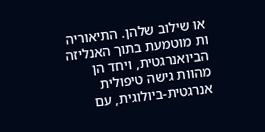או שילוב שלהן. התיאוריה ות מוטמעת בתוך האנליזה הביואנרגטית, ויחד הן מהוות גישה טיפולית אנרגטית-ביולוגית, עם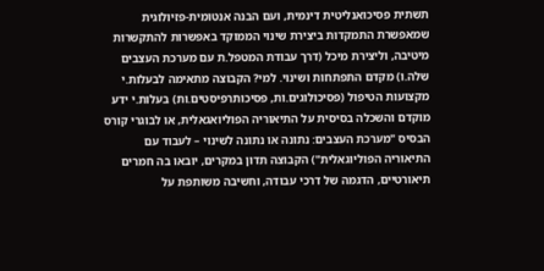תשתית פסיכואנליטית דינמית, ועם הבנה אנטומית-פזיולוגית שמאפשרת התמקדות ביצירת שינוי הממוקד באפשרות להתקשרות מיטיבה, וליצירת מיכל (דרך עבודת המטפל.ת עם מערכת העצבים שלה.ו) מקדם התפתחות ושינוי. למי? הקבוצה מתאימה לבעלות.י מקצועות הטיפול (פסיכולוגים.ות, פסיכותרפיסטים.ות) בעלות.י ידע מוקדם והשכלה בסיסית על התיאוריה הפוליואגאלית, או לבוגרי קורס הבסיס "מערכת העצבים: נתונה או נתונה לשינוי – לעבוד עם התיאוריה הפוליוגאלית") הקבוצה תדון במקרים, יובאו בה חמרים תיאורטיים, הדגמה של דרכי עבודה, וחשיבה משותפת על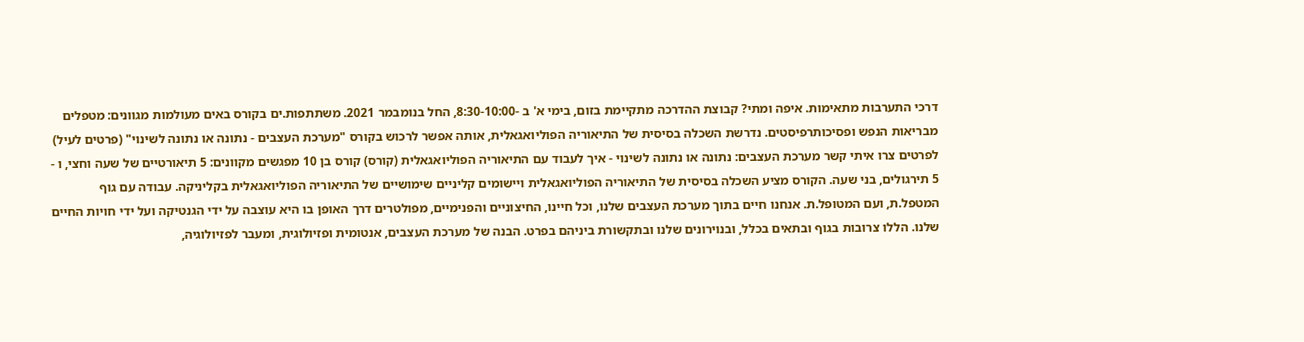דרכי התערבות מתאימות. איפה ומתי? קבוצת ההדרכה מתקיימת בזום, בימי א' ב -8:30-10:00, החל בנומבמר 2021. משתתפות.ים בקורס באים מעולמות מגוונים: מטפלים מבריאות הנפש ופסיכותרפיסטים. נדרשת השכלה בסיסית של התיאוריה הפוליואגאלית, אותה אפשר לרכוש בקורס "מערכת העצבים - נתונה או נתונה לשינוי" (פרטים לעיל) לפרטים צרו איתי קשר מערכת העצבים: נתונה או נתונה לשינוי - איך לעבוד עם התיאוריה הפוליואגאלית (קורס) קורס בן 10 מפגשים מקוונים: 5 תיאורטיים של שעה וחצי, ו - 5 תירגולים, בני שעה. הקורס מציע השכלה בסיסית של התיאוריה הפוליואגאלית ויישומים קליניים שימושיים של התיאוריה הפוליואגאלית בקליניקה. עבודה עם גוף המטפל.ת, ועם המטופל.ת. אנחנו חיים בתוך מערכת העצבים שלנו, וכל חיינו, החיצוניים והפנימיים, מפולטרים דרך האופן בו היא עוצבה על ידי הגנטיקה ועל ידי חויות החיים שלנו. הללו צרובות בגוף ובתאים בכלל, ובנוירונים שלנו ובתקשורת ביניהם בפרט. הבנה של מערכת העצבים, אנטומית ופזיולוגית, ומעבר לפזיולוגיה,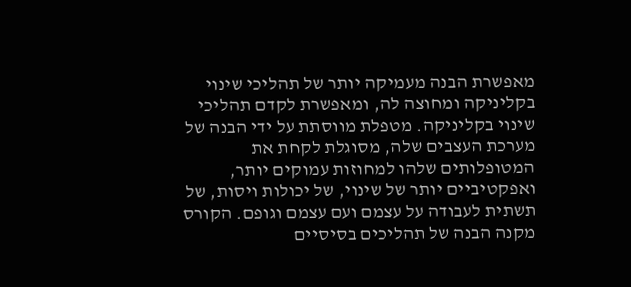מאפשרת הבנה מעמיקה יותר של תהליכי שינוי בקליניקה ומחוצה לה, ומאפשרת לקדם תהליכי שינוי בקליניקה. מטפלת מווסתת על ידי הבנה של מערכת העצבים שלה, מסוגלת לקחת את המטופלותים שלהו למחוזות עמוקים יותר, ואפקטיביים יותר של שינוי, של יכולות ויסות, של תשתית לעבודה על עצמם ועם עצמם וגופם. הקורס מקנה הבנה של תהליכים בסיסיים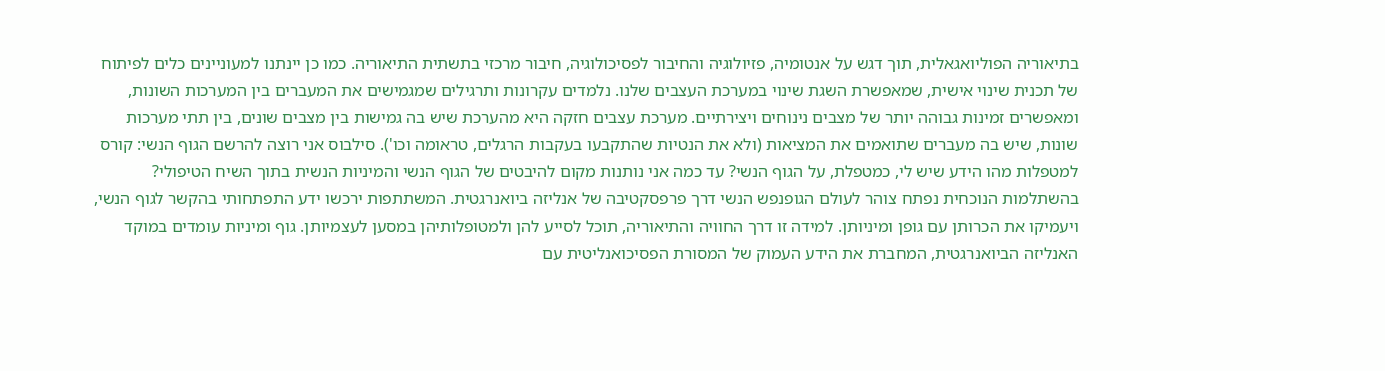בתיאוריה הפוליואגאלית, תוך דגש על אנטומיה, פזיולוגיה והחיבור לפסיכולוגיה, חיבור מרכזי בתשתית התיאוריה. כמו כן יינתנו למעוניינים כלים לפיתוח של תכנית שינוי אישית, שמאפשרת השגת שינוי במערכת העצבים שלנו. נלמדים עקרונות ותרגילים שמגמישים את המעברים בין המערכות השונות, ומאפשרים זמינות גבוהה יותר של מצבים נינוחים ויצירתיים. מערכת עצבים חזקה היא מהערכת שיש בה גמישות בין מצבים שונים, בין תתי מערכות שונות, שיש בה מעברים שתואמים את המציאות (ולא את הנטיות שהתקבעו בעקבות הרגלים, טראומה וכו'). סילבוס אני רוצה להרשם הגוף הנשי: קורס למטפלות מהו הידע שיש לי, כמטפלת, על הגוף הנשי? עד כמה אני נותנות מקום להיבטים של הגוף הנשי והמיניות הנשית בתוך השיח הטיפולי? בהשתלמות הנוכחית נפתח צוהר לעולם הגופנפש הנשי דרך פרפסקטיבה של אנליזה ביואנרגטית. המשתתפות ירכשו ידע התפתחותי בהקשר לגוף הנשי, ויעמיקו את הכרותן עם גופן ומיניותן. למידה זו דרך החוויה והתיאוריה, תוכל לסייע להן ולמטופלותיהן במסען לעצמיותן. גוף ומיניות עומדים במוקד האנליזה הביואנרגטית, המחברת את הידע העמוק של המסורת הפסיכואנליטית עם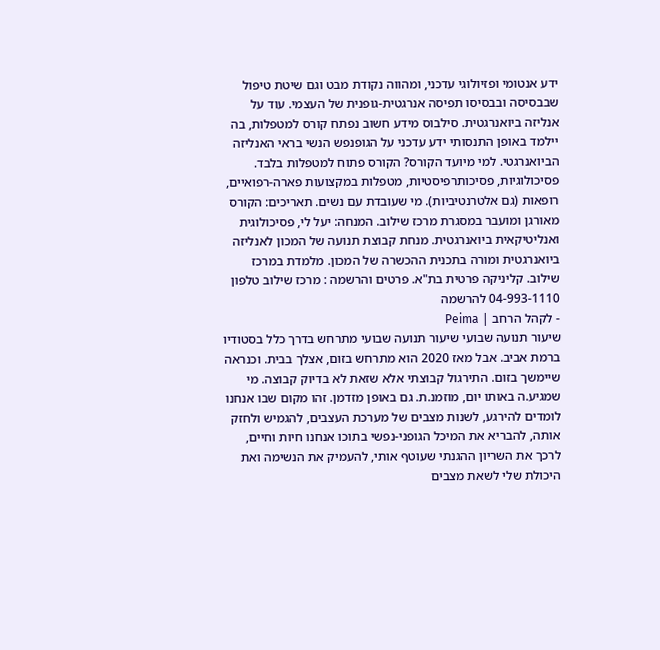ידע אנטומי ופזיולוגי עדכני, ומהווה נקודת מבט וגם שיטת טיפול שבבסיסה ובבסיסו תפיסה אנרגטית-גופנית של העצמי. עוד על אנליזה ביואנרגטית. סילבוס מידע חשוב נפתח קורס למטפלות, בה יילמד באופן התנסותי ידע עדכני על הגופנפש הנשי בראי האנליזה הביואנרגטי. למי מיועד הקורס? הקורס פתוח למטפלות בלבד. פסיכולוגיות, פסיכותרפיסטיות, מטפלות במקצועות פארה-רפואיים, רופאות (גם אלטרנטיביות). מי שעובדת עם נשים. תאריכים: הקורס מאורגן ומועבר במסגרת מרכז שילוב. המנחה: יעל לי, פסיכולוגית ואנליטיקאית ביואנרגטית. מנחת קבוצת תנועה של המכון לאנליזה ביואנרגטית ומורה בתכנית ההכשרה של המכון. מלמדת במרכז שילוב. קליניקה פרטית בת"א. פרטים והרשמה : מרכז שילוב טלפון 04-993-1110 להרשמה
- לקהל הרחב | Peima
שיעור תנועה שבועי שיעור תנועה שבועי מתרחש בדרך כלל בסטודיו ברמת אביב. אבל מאז 2020 הוא מתרחש בזום, אצלך בבית. וכנראה שיימשך בזום. התירגול קבוצתי אלא שזאת לא בדיוק קבוצה. מי שמגיע.ה באותו יום, מוזמנ.ת. גם באופן מזדמן. זהו מקום שבו אנחנו לומדים להירגע, לשנות מצבים של מערכת העצבים, להגמיש ולחזק אותה, להבריא את המיכל הגופני-נפשי בתוכו אנחנו חיות וחיים, לרכך את השריון ההגנתי שעוטף אותי, להעמיק את הנשימה ואת היכולת שלי לשאת מצבים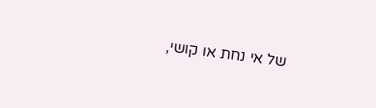של אי נחת או קושי,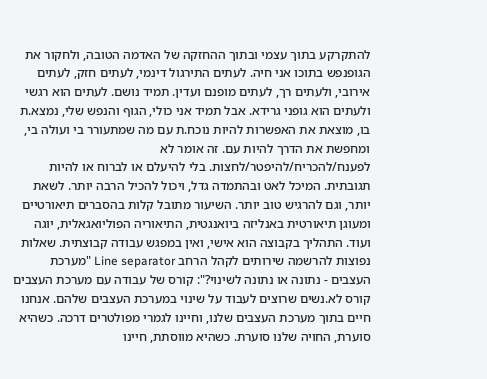להתקרקע בתוך עצמי ובתוך ההחזקה של האדמה הטובה, ולחקור את הגופנפש בתוכו אני חיה. לעתים התירגול דינמי, לעתים חזק, לעתים אירובי, ולעתים רך, לעתים מופנם ועדין. תמיד נושם. לעתים הוא רגשי ולעתים הוא גופני גרידא. אבל תמיד אני כולי, הגוף והנפש שלי, נמצא.ת בו, מוצאת את האפשרות להיות נוכח.ת עם מה שמתעורר בי ועולה בי, ומחפשת את הדרך להיות עם. זה אומר לא לפענח/להכריח/להיפטר/לחצות. בלי להיעלם או לברוח או להיות תגובתית. המיכל לאט ובהתמדה גדל, ויכול להכיל הרבה יותר. לשאת יותר, וגם להרגיש טוב יותר. השיעור מתובל קלות בהסברים תיאורטיים ומעוגן תיאורטית באנליזה ביואנגטית, התיאוריה הפוליואגאלית, יוגה ועוד. התהליך בקבוצה הוא אישי, ואין במפגש עבודה קבוצתית. שאלות נפוצות להרשמה שירותים לקהל הרחב Line separator "מערכת העצבים - נתונה או נתונה לשינוי?": קורס של עבודה עם מערכת העצבים קורס לא.נשים שרוצים לעבוד על שינוי במערכת העצבים שלהם. אנחנו חיים בתוך מערכת העצבים שלנו, וחיינו לגמרי מפולטרים דרכה. כשהיא סוערת, החויה שלנו סוערת. כשהיא מווסתת, חיינו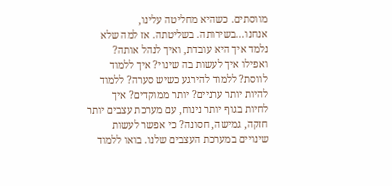מווסתים. כשהיא מחליטה עלינו, אנחנו...בשירותה. בשליטתה. אז למה שלא נלמד איך היא עובדת, ואיך לנהל אותה? ואפילו איך לעשות בה שינוי? איך ללמוד לווסת? ללמוד להירגע כשיש סערה? ללמוד להיות יותר ערניים? יותר ממוקדים? איך לחיות בגוף יותר נינוח, עם מערכת עצבים יותר חזקה, גמישה, חסונה? כי אפשר לעשות שינויים במערכת העצבים שלנו. בואו ללמוד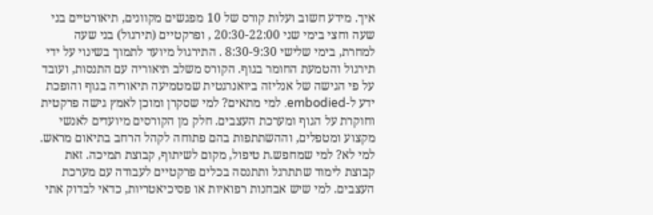איך. מידע חשוב ועלות קורס של 10 מפגשים מקוונים, תיאורטיים בני שעה וחצי בימי שני 20:30-22:00 , ופרקטיים (תירגול) בני שעה למחרת, בימי שלישי 8:30-9:30 . התירגול מיועד לתמוך בשינוי על ידי תירגול והטמעת החומר בגוף. הקורס משלב תיאוריה עם התנסות, ועובד על פי הגישה של אנליזה ביואנרגטית שמטמיעה תיאוריה בגוף והופכת ידע ל-embodied. למי מתאים? למי שסקרן ומוכן לאמץ גישה פרקטית וחוקרת על הגוף ומערכת העצבים. חלק מן הקורסים מיועדים לאנשי מקצוע ומטפלים, וההשתתפות בהם פתוחה לקהל הרחב בתיאום מראש. למי לא? למי שמחפש.ת טיפול, מקום לשיתוף, קבוצת תמיכה. זאת קבוצת לימוד שתתרגל ותתנסה בכלים פרקטיים לעבודה עם מערכת העצבים. למי שיש אבחנות רפואיות או פסיכיאטריות, כדאי לבדוק אתי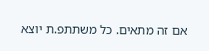אם זה מתאים. כל משתתפ.ת יוצא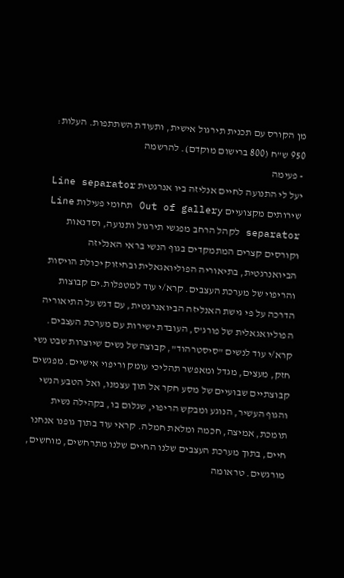מן הקורס עם תכנית תירגול אישית, ותעודת השתתפות. העלות: 950 ש"ח (800 ברישום מוקדם). להרשמה
- פעימה
יעל לי התנועה לחיים אנליזה ביו אנרגטית Line separator שירותים מקצועיים Out of gallery תחומי פעילות Line separator לקהל הרחב מפגשי תירגול ותנועה, וסדנאות וקורסים קצרים המתמקדים בגוף הנשי בראי האנליזה הביואנרגטית, בתיאוריה הפוליואגאלית ובחיזוק יכולת הויסות והריפוי של מערכת העצבים. קרא/י עוד למטפלות.ים קבוצות הדרכה על פי גישת האנליזה הביואנרגטית, עם דגש על התיאוריה הפוליואגאלית של פורג'ס, העובדת ישירות עם מערכת העצבים. קרא/י עוד לנשים "סיסטרהוד", קבוצה של נשים שיוצרות שבט נשי חזק, מעצים, מגדל ומאפשר תהליכי עומק וריפוי אישיים. מפגשים קבוצתיים שבועיים של מסע חקר אל תוך עצמנו, ואל הטבע הנשי והגוף העשיר, הנוגע ומבקש הריפוי, שגלום בו, בקהילה נשית תומכת, אמיצה, חכמה ומלאת חמלה. קראי עוד בתוך גופנו אנחנו חיים, בתוך מערכת העצבים שלנו החיים שלנו מתרחשים, מוחשים, מורגשים. טראומה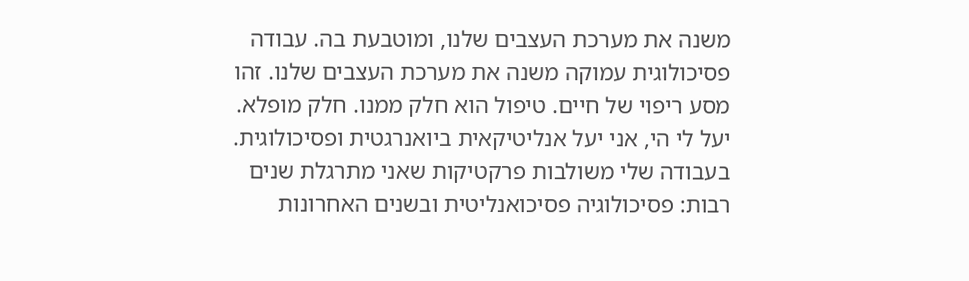משנה את מערכת העצבים שלנו, ומוטבעת בה. עבודה פסיכולוגית עמוקה משנה את מערכת העצבים שלנו. זהו מסע ריפוי של חיים. טיפול הוא חלק ממנו. חלק מופלא. יעל לי הי, אני יעל אנליטיקאית ביואנרגטית ופסיכולוגית. בעבודה שלי משולבות פרקטיקות שאני מתרגלת שנים רבות: פסיכולוגיה פסיכואנליטית ובשנים האחרונות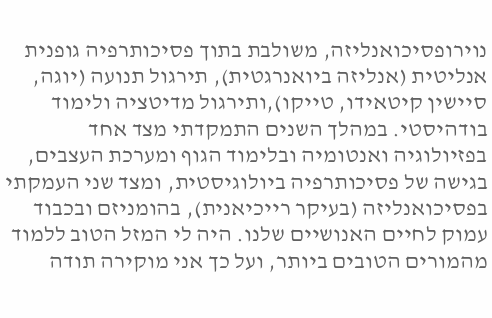נוירופסיכואנליזה, משולבת בתוך פסיכותרפיה גופנית אנליטית (אנליזה ביואנרגטית), תירגול תנועה (יוגה, סיישין קיטאידו, טייקו),ותירגול מדיטציה ולימוד בודהיסטי. במהלך השנים התמקדתי מצד אחד בפזיולוגיה ואנטומיה ובלימוד הגוף ומערכת העצבים, בגישה של פסיכותרפיה ביולוגיסטית, ומצד שני העמקתי בפסיכואנליזה (בעיקר רייכיאנית), בהומניזם ובכבוד עמוק לחיים האנושיים שלנו. היה לי המזל הטוב ללמוד מהמורים הטובים ביותר, ועל כך אני מוקירה תודה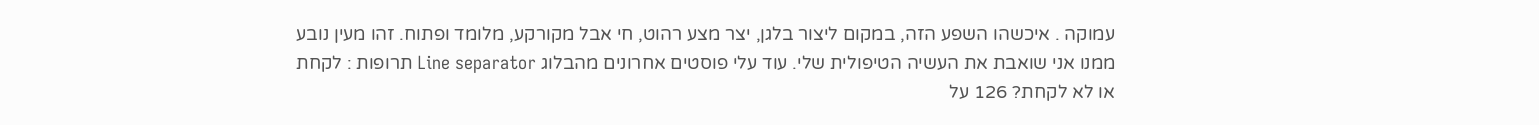עמוקה . איכשהו השפע הזה, במקום ליצור בלגן, יצר מצע רהוט, חי אבל מקורקע, מלומד ופתוח. זהו מעין נובע ממנו אני שואבת את העשיה הטיפולית שלי. עוד עלי פוסטים אחרונים מהבלוג Line separator תרופות : לקחת או לא לקחת? 126 על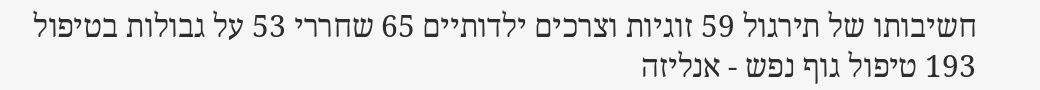חשיבותו של תירגול 59 זוגיות וצרכים ילדותיים 65 שחררי 53 על גבולות בטיפול 193 טיפול גוף נפש - אנליזה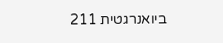ביואנרגטית 211